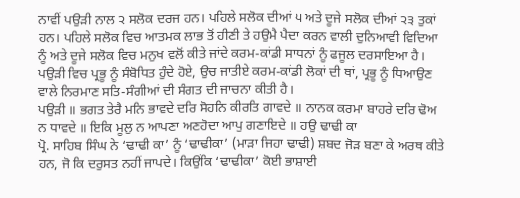ਨਾਵੀਂ ਪਉੜੀ ਨਾਲ ੨ ਸਲੋਕ ਦਰਜ ਹਨ। ਪਹਿਲੇ ਸਲੋਕ ਦੀਆਂ ੫ ਅਤੇ ਦੂਜੇ ਸਲੋਕ ਦੀਆਂ ੨੩ ਤੁਕਾਂ ਹਨ। ਪਹਿਲੇ ਸਲੋਕ ਵਿਚ ਆਤਮਕ ਲਾਭ ਤੋਂ ਹੀਣੀ ਤੇ ਹਉਮੈ ਪੈਦਾ ਕਰਨ ਵਾਲੀ ਦੁਨਿਆਵੀ ਵਿਦਿਆ ਨੂੰ ਅਤੇ ਦੂਜੇ ਸਲੋਕ ਵਿਚ ਮਨੁਖ ਵਲੋਂ ਕੀਤੇ ਜਾਂਦੇ ਕਰਮ-ਕਾਂਡੀ ਸਾਧਨਾਂ ਨੂੰ ਫਜੂਲ ਦਰਸਾਇਆ ਹੈ। ਪਉੜੀ ਵਿਚ ਪ੍ਰਭੂ ਨੂੰ ਸੰਬੋਧਿਤ ਹੁੰਦੇ ਹੋਏ, ਉਚ ਜਾਤੀਏ ਕਰਮ-ਕਾਂਡੀ ਲੋਕਾਂ ਦੀ ਥਾਂ, ਪ੍ਰਭੂ ਨੂੰ ਧਿਆਉਣ ਵਾਲੇ ਨਿਰਮਾਣ ਸਤਿ-ਸੰਗੀਆਂ ਦੀ ਸੰਗਤ ਦੀ ਜਾਚਨਾ ਕੀਤੀ ਹੈ।
ਪਉੜੀ ॥ ਭਗਤ ਤੇਰੈ ਮਨਿ ਭਾਵਦੇ ਦਰਿ ਸੋਹਨਿ ਕੀਰਤਿ ਗਾਵਦੇ ॥ ਨਾਨਕ ਕਰਮਾ ਬਾਹਰੇ ਦਰਿ ਢੋਅ ਨ ਧਾਵਦੇ ॥ ਇਕਿ ਮੂਲੁ ਨ ਆਪਣਾ ਅਣਹੋਦਾ ਆਪੁ ਗਣਾਇਦੇ ॥ ਹਉ ਢਾਢੀ ਕਾ
ਪ੍ਰੋ. ਸਾਹਿਬ ਸਿੰਘ ਨੇ ‘ਢਾਢੀ ਕਾ’ ਨੂੰ ‘ਢਾਢੀਕਾ’ (ਮਾੜਾ ਜਿਹਾ ਢਾਢੀ) ਸ਼ਬਦ ਜੋੜ ਬਣਾ ਕੇ ਅਰਥ ਕੀਤੇ ਹਨ, ਜੋ ਕਿ ਦਰੁਸਤ ਨਹੀਂ ਜਾਪਦੇ। ਕਿਉਂਕਿ ‘ਢਾਢੀਕਾ’ ਕੋਈ ਭਾਸ਼ਾਈ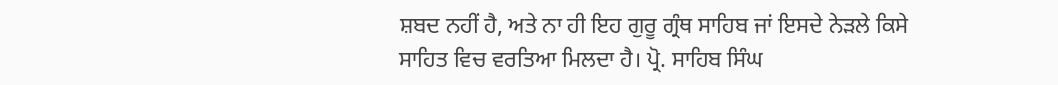ਸ਼ਬਦ ਨਹੀਂ ਹੈ, ਅਤੇ ਨਾ ਹੀ ਇਹ ਗੁਰੂ ਗ੍ਰੰਥ ਸਾਹਿਬ ਜਾਂ ਇਸਦੇ ਨੇੜਲੇ ਕਿਸੇ ਸਾਹਿਤ ਵਿਚ ਵਰਤਿਆ ਮਿਲਦਾ ਹੈ। ਪ੍ਰੋ. ਸਾਹਿਬ ਸਿੰਘ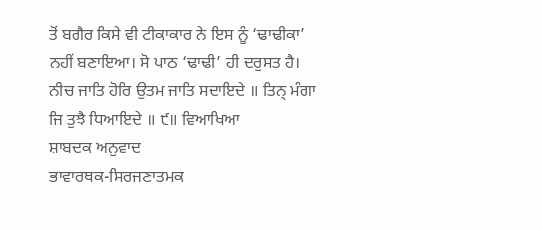ਤੋਂ ਬਗੈਰ ਕਿਸੇ ਵੀ ਟੀਕਾਕਾਰ ਨੇ ਇਸ ਨੂੰ ‘ਢਾਢੀਕਾ’ ਨਹੀਂ ਬਣਾਇਆ। ਸੋ ਪਾਠ ‘ਢਾਢੀ’ ਹੀ ਦਰੁਸਤ ਹੈ।
ਨੀਚ ਜਾਤਿ ਹੋਰਿ ਉਤਮ ਜਾਤਿ ਸਦਾਇਦੇ ॥ ਤਿਨ੍ ਮੰਗਾ ਜਿ ਤੁਝੈ ਧਿਆਇਦੇ ॥ ੯॥ ਵਿਆਖਿਆ
ਸ਼ਾਬਦਕ ਅਨੁਵਾਦ
ਭਾਵਾਰਥਕ-ਸਿਰਜਣਾਤਮਕ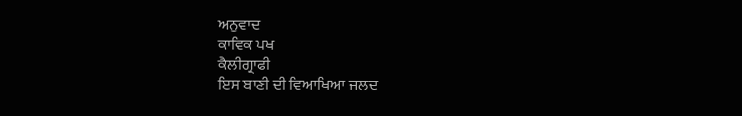ਅਨੁਵਾਦ
ਕਾਵਿਕ ਪਖ
ਕੈਲੀਗ੍ਰਾਫੀ
ਇਸ ਬਾਣੀ ਦੀ ਵਿਆਖਿਆ ਜਲਦ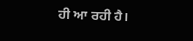ਹੀ ਆ ਰਹੀ ਹੈ।